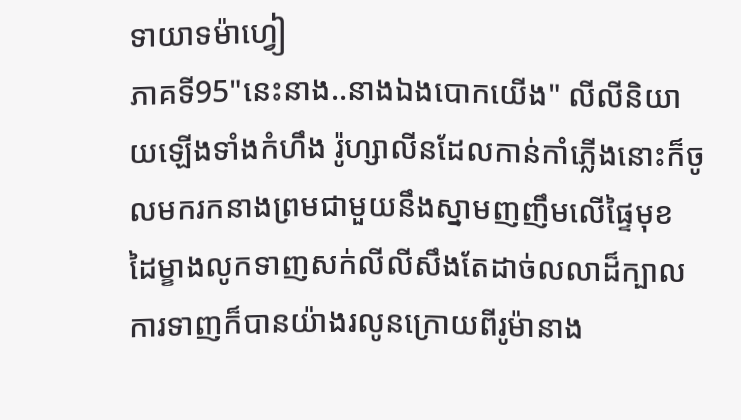ទាយាទម៉ាហ្វៀ
ភាគទី95"នេះនាង..នាងឯងបោកយើង" លីលីនិយាយឡើងទាំងកំហឹង រ៉ូហ្សាលីនដែលកាន់កាំភ្លើងនោះក៏ចូលមករកនាងព្រមជាមួយនឹងស្នាមញញឹមលើផ្ទៃមុខ ដៃម្ខាងលូកទាញសក់លីលីសឹងតែដាច់លលាដ៏ក្បាល ការទាញក៏បានយ៉ាងរលូនក្រោយពីរូម៉ានាង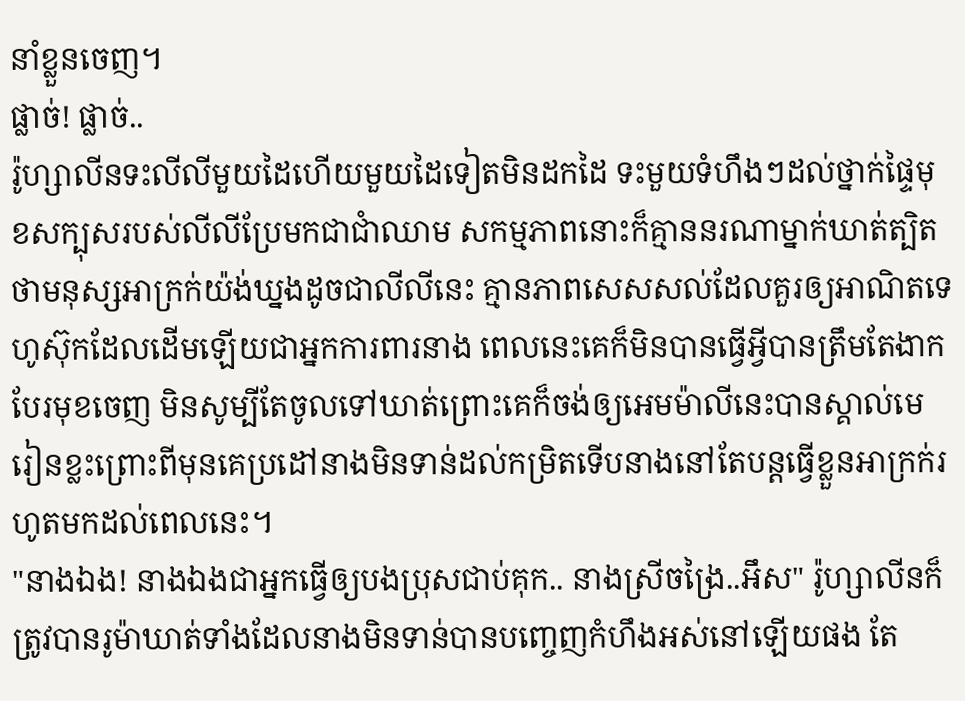នាំខ្លួនចេញ។
ផ្លាច់! ផ្លាច់..
រ៉ូហ្សាលីនទះលីលីមួយដៃហើយមួយដៃទៀតមិនដកដៃ ទះមួយទំហឹងៗដល់ថ្នាក់ផ្ទៃមុខសក្បុសរបស់លីលីប្រែមកជាជាំឈាម សកម្មភាពនោះក៏គ្មាននរណាម្នាក់ឃាត់ត្បិតថាមនុស្សអាក្រក់យ៉ង់ឃ្នងដូចជាលីលីនេះ គ្មានភាពសេសសល់ដែលគួរឲ្យអាណិតទេ ហូស៊ុកដែលដើមឡើយជាអ្នកការពារនាង ពេលនេះគេក៏មិនបានធ្វើអ្វីបានត្រឹមតែងាកបែរមុខចេញ មិនសូម្បីតែចូលទៅឃាត់ព្រោះគេក៏ចង់ឲ្យអេមម៉ាលីនេះបានស្គាល់មេរៀនខ្លះព្រោះពីមុនគេប្រដៅនាងមិនទាន់ដល់កម្រិតទើបនាងនៅតែបន្តធ្វើខ្លួនអាក្រក់រហូតមកដល់ពេលនេះ។
"នាងឯង! នាងឯងជាអ្នកធ្វើឲ្យបងប្រុសជាប់គុក.. នាងស្រីចង្រៃ..អឹស" រ៉ូហ្សាលីនក៏ត្រូវបានរូម៉ាឃាត់ទាំងដែលនាងមិនទាន់បានបញ្ចេញកំហឹងអស់នៅឡើយផង តែ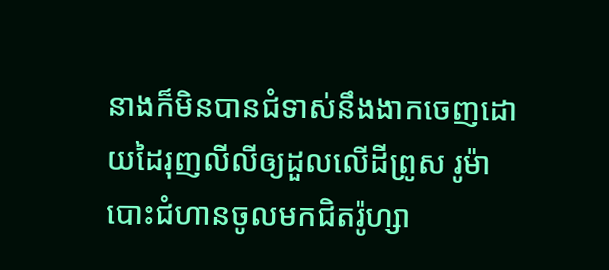នាងក៏មិនបានជំទាស់នឹងងាកចេញដោយដៃរុញលីលីឲ្យដួលលើដីព្រូស រូម៉ាបោះជំហានចូលមកជិតរ៉ូហ្សា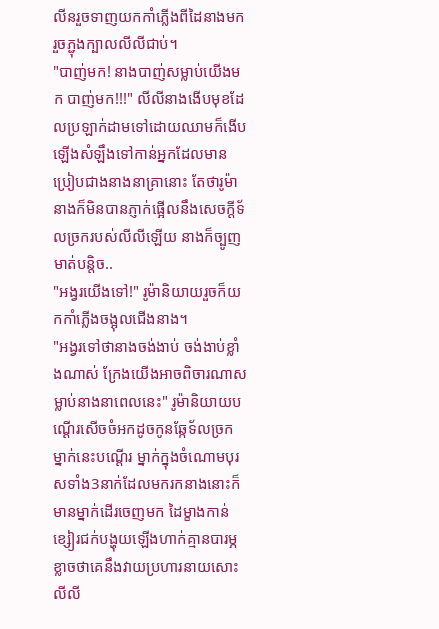លីនរួចទាញយកកាំភ្លើងពីដៃនាងមករួចភ្ជុងក្បាលលីលីជាប់។
"បាញ់មក! នាងបាញ់សម្លាប់យើងមក បាញ់មក!!!" លីលីនាងងើបមុខដែលប្រឡាក់ដាមទៅដោយឈាមក៏ងើបឡើងសំឡឹងទៅកាន់អ្នកដែលមានប្រៀបជាងនាងនាគ្រានោះ តែថារូម៉ានាងក៏មិនបានភ្ញាក់ផ្អើលនឹងសេចក្ដីទ័លច្រករបស់លីលីឡើយ នាងក៏ច្បូញមាត់បន្តិច..
"អង្វរយើងទៅ!" រូម៉ានិយាយរួចក៏យកកាំភ្លើងចង្អុលជើងនាង។
"អង្វរទៅថានាងចង់ងាប់ ចង់ងាប់ខ្លាំងណាស់ ក្រែងយើងអាចពិចារណាសម្លាប់នាងនាពេលនេះ" រូម៉ានិយាយបណ្ដើរសើចចំអកដូចកូនឆ្កែទ័លច្រកម្នាក់នេះបណ្ដើរ ម្នាក់ក្នុងចំណោមបុរសទាំង3នាក់ដែលមករកនាងនោះក៏មានម្នាក់ដើរចេញមក ដៃម្ខាងកាន់ខ្សៀរជក់បង្ហុយឡើងហាក់គ្មានបារម្ភខ្លាចថាគេនឹងវាយប្រហារនាយសោះ លីលី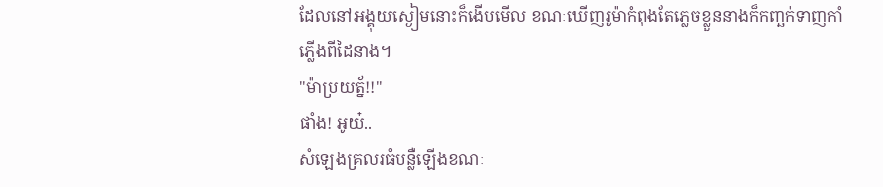ដែលនៅអង្គុយស្ងៀមនោះក៏ងើបមើល ខណៈឃើញរូម៉ាកំពុងតែភ្លេចខ្លួននាងក៏កញ្ឆក់ទាញកាំភ្លើងពីដៃនាង។
"ម៉ាប្រយត្ន័!!"
ផាំង! អូយ៎..
សំឡេងគ្រលរធំបន្លឺឡើងខណៈ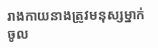រាងកាយនាងត្រូវមនុស្សម្នាក់ចូល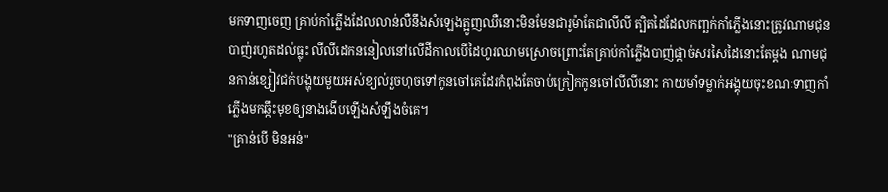មកទាញចេញ គ្រាប់កាំភ្លើងដែលលាន់លឺនឹងសំឡេងត្អូញឈឺនោះមិនមែនជារូម៉ាតែជាលីលី ត្បិតដៃដែលកញ្ឆក់កាំភ្លើងនោះត្រូវណាមជុនបាញ់រហូតដល់ធ្លុះ លីលីដេកននៀលនៅលើដីកាលបើដៃហូរឈាមស្រោចព្រោះតែគ្រាប់កាំភ្លើងបាញ់ផ្ដាច់សរសៃដៃនោះតែម្ដង ណាមជុនកាន់ខ្សៀវជក់បង្ហុយមួយអស់ខ្យល់រួចហុចទៅកូនចៅគេដែរកំពុងតែចាប់ក្រៀកកូនចៅលីលីនោះ កាយមាំទម្លាក់អង្គុយចុះខណៈទាញកាំភ្លើងមកឆ្កឹះមុខឲ្យនាងងើបឡើងសំឡឹងចំគេ។
"គ្រាន់បើ មិនអន់"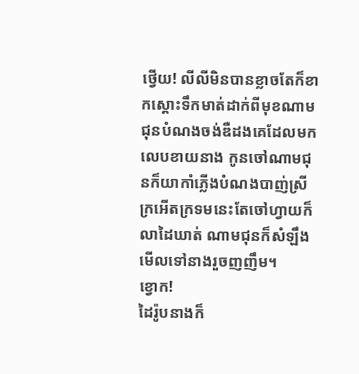ថ្វើយ! លីលីមិនបានខ្លាចតែក៏ខាកស្ដោះទឹកមាត់ដាក់ពីមុខណាមជុនបំណងចង់ឌឺដងគេដែលមកលេបខាយនាង កូនចៅណាមជុនក៏យាកាំភ្លើងបំណងបាញ់ស្រីក្រអើតក្រទមនេះតែចៅហ្វាយក៏លាដៃឃាត់ ណាមជុនក៏សំឡឹងមើលទៅនាងរួចញញឹម។
ខ្វោក!
ដៃរ៉ូបនាងក៏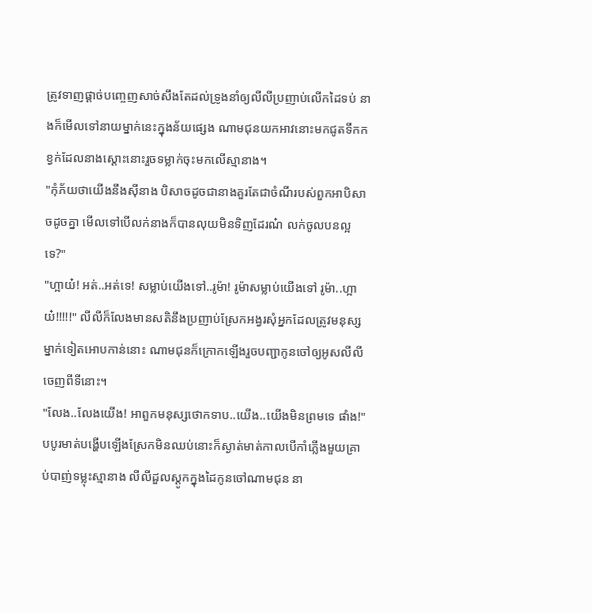ត្រូវទាញផ្ដាច់បញ្ចេញសាច់សឹងតែដល់ទ្រូងនាំឲ្យលីលីប្រញាប់លើកដៃទប់ នាងក៏មើលទៅនាយម្នាក់នេះក្នុងន័យផ្សេង ណាមជុនយកអាវនោះមកជូតទឹកកខ្វក់ដែលនាងស្ដោះនោះរួចទម្លាក់ចុះមកលើស្មានាង។
"កុំភ័យថាយើងនឹងសុីនាង បិសាចដូចជានាងគួរតែជាចំណីរបស់ពួកអាបិសាចដូចគ្នា មើលទៅបើលក់នាងក៏បានលុយមិនទិញដែរណ៎ លក់ចូលបនល្អទេ?"
"ហ្អាយ៎! អត់..អត់ទេ! សម្លាប់យើងទៅ..រូម៉ា! រូម៉ាសម្លាប់យើងទៅ រូម៉ា..ហ្អាយ៎!!!!!" លីលីក៏លែងមានសតិនឹងប្រញាប់ស្រែកអង្វរសុំអ្នកដែលត្រូវមនុស្សម្នាក់ទៀតអោបកាន់នោះ ណាមជុនក៏ក្រោកឡើងរួចបញ្ជាកូនចៅឲ្យអូសលីលីចេញពីទីនោះ។
"លែង..លែងយើង! អាពួកមនុស្សថោកទាប..យើង..យើងមិនព្រមទេ ផាំង!" បបូរមាត់បង្ហើបឡើងស្រែកមិនឈប់នោះក៏ស្ងាត់មាត់កាលបើកាំភ្លើងមួយគ្រាប់បាញ់ទម្លុះស្មានាង លីលីដួលស្ដូកក្នុងដៃកូនចៅណាមជុន នា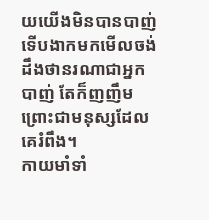យយើងមិនបានបាញ់ទើបងាកមកមើលចង់ដឹងថានរណាជាអ្នកបាញ់ តែក៏ញញឹមព្រោះជាមនុស្សដែលគេរំពឹង។
កាយមាំទាំ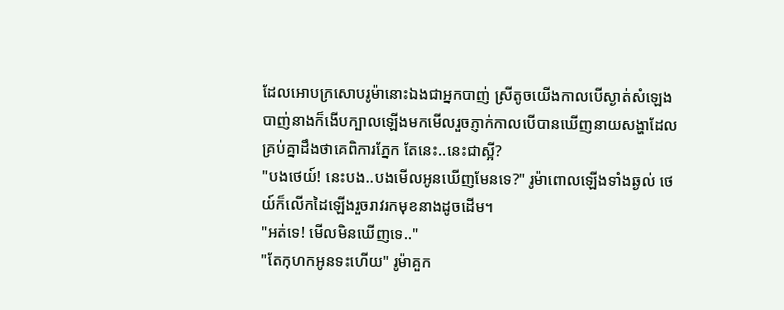ដែលអោបក្រសោបរូម៉ានោះឯងជាអ្នកបាញ់ ស្រីតូចយើងកាលបើស្ងាត់សំឡេងបាញ់នាងក៏ងើបក្បាលឡើងមកមើលរួចភ្ញាក់កាលបើបានឃើញនាយសង្ហាដែលគ្រប់គ្នាដឹងថាគេពិការភ្នែក តែនេះ..នេះជាស្អី?
"បងថេយ៍! នេះបង..បងមើលអូនឃើញមែនទេ?" រូម៉ាពោលឡើងទាំងឆ្ងល់ ថេយ៍ក៏លើកដៃឡើងរួចរាវរកមុខនាងដូចដើម។
"អត់ទេ! មើលមិនឃើញទេ.."
"តែកុហកអូនទះហើយ" រូម៉ាគួក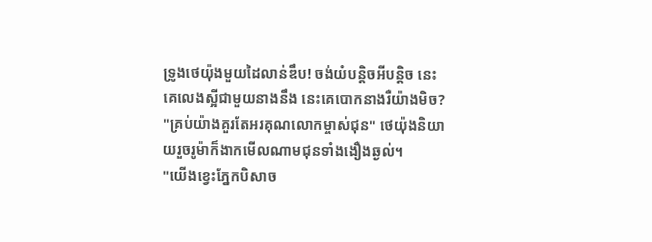ទ្រូងថេយ៉ុងមួយដៃលាន់ឌឹប! ចង់យំបន្តិចអីបន្តិច នេះគេលេងស្អីជាមួយនាងនឹង នេះគេបោកនាងរឺយ៉ាងមិច?
"គ្រប់យ៉ាងគួរតែអរគុណលោកម្ចាស់ជុន" ថេយ៉ុងនិយាយរួចរូម៉ាក៏ងាកមើលណាមជុនទាំងងឿងឆ្ងល់។
"យើងខ្វេះភ្នែកបិសាច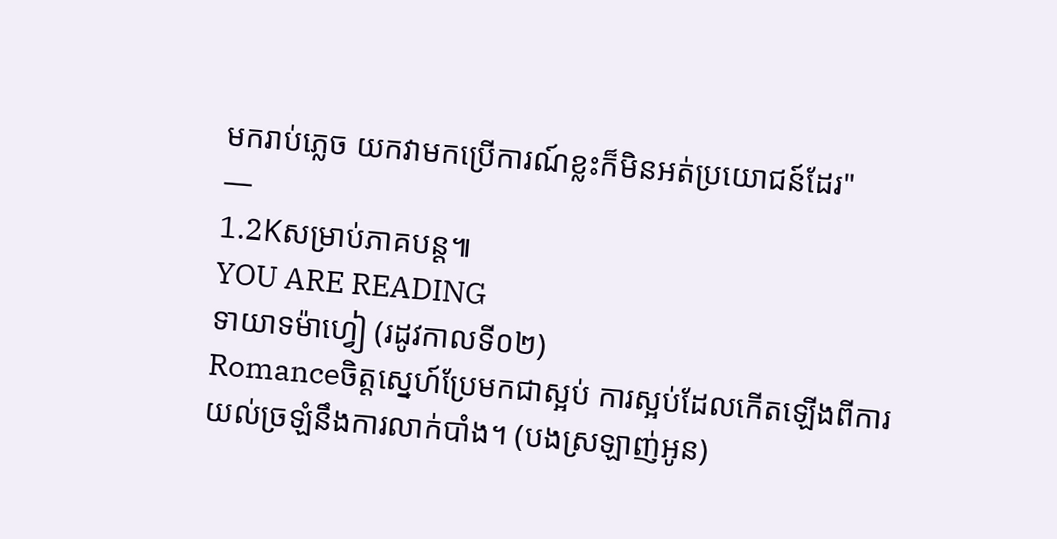មករាប់ភ្លេច យកវាមកប្រើការណ៍ខ្លះក៏មិនអត់ប្រយោជន៍ដែរ"
—
1.2Kសម្រាប់ភាគបន្ត៕
YOU ARE READING
ទាយាទម៉ាហ្វៀ (រដូវកាលទី០២)
Romanceចិត្តស្នេហ៍ប្រែមកជាស្អប់ ការស្អប់ដែលកើតឡើងពីការយល់ច្រឡំនឹងការលាក់បាំង។ (បងស្រឡាញ់អូន)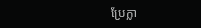ប្រែក្លា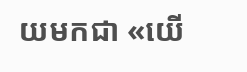យមកជា «យើ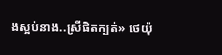ងស្អប់នាង..ស្រីផិតក្បត់» ថេយ៉ុ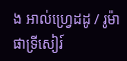ង អាល់ហ្វ្រេដដូ / រូម៉ា ផាទ្រីសៀរ៍